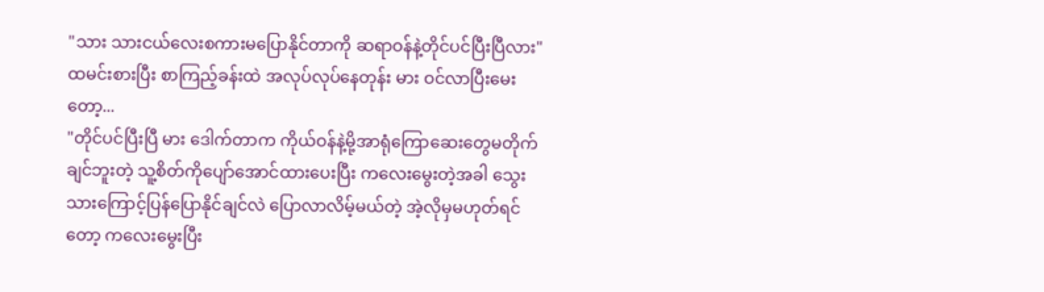"သား သားငယ်လေးစကားမပြောနိုင်တာကို ဆရာဝန်နဲ့တိုင်ပင်ပြီးပြီလား"
ထမင်းစားပြီး စာကြည့်ခန်းထဲ အလုပ်လုပ်နေတုန်း မား ဝင်လာပြီးမေးတော့...
"တိုင်ပင်ပြီးပြီ မား ဒေါက်တာက ကိုယ်ဝန်နဲ့မို့အာရုံကြောဆေးတွေမတိုက်ချင်ဘူးတဲ့ သူ့စိတ်ကိုပျော်အောင်ထားပေးပြီး ကလေးမွေးတဲ့အခါ သွေးသားကြောင့်ပြန်ပြောနိုင်ချင်လဲ ပြောလာလိမ့်မယ်တဲ့ အဲ့လိုမှမဟုတ်ရင်တော့ ကလေးမွေးပြီး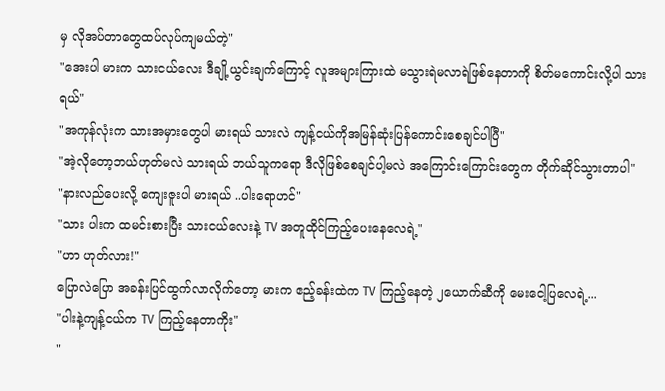မှ လိုအပ်တာတွေထပ်လုပ်ကျမယ်တဲ့"
"အေးပါ မားက သားငယ်လေး ဒီချို့ယွင်းချက်ကြောင့် လူအများကြားထဲ မသွားရဲမလာရဲဖြစ်နေတာကို စိတ်မကောင်းလို့ပါ သားရယ်"
"အကုန်လုံးက သားအမှားတွေပါ မားရယ် သားလဲ ကျန့်ငယ်ကိုအမြန်ဆုံးပြန်ကောင်းစေချင်ပါပြီ"
"အဲ့လိုတော့ဘယ်ဟုတ်မလဲ သားရယ် ဘယ်သူကရော ဒီလိုဖြစ်စေချင်ပါ့မလဲ အကြောင်းကြောင်းတွေက တိုက်ဆိုင်သွားတာပါ"
"နားလည်ပေးလို့ ကျေးဇူးပါ မားရယ် ..ပါးရောဟင်"
"သား ပါးက ထမင်းစားပြီး သားငယ်လေးနဲ့ TV အတူထိုင်ကြည့်ပေးနေလေရဲ့"
"ဟာ ဟုတ်လား!"
ပြောလဲပြော အခန်းပြင်ထွက်လာလိုက်တော့ မားက ဧည့်ခန်းထဲက TV ကြည့်နေတဲ့ ၂ယောက်ဆီကို မေးငေါ့ပြလေရဲ့...
"ပါးနဲ့ကျန့်ငယ်က TV ကြည့်နေတာကိုး"
"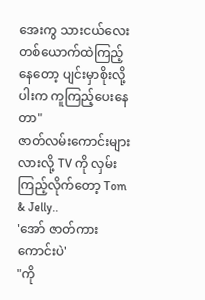အေးကွ သားငယ်လေး တစ်ယောက်ထဲကြည့်နေတော့ ပျင်းမှာစိုးလို့ ပါးက ကူကြည့်ပေးနေတာ"
ဇာတ်လမ်းကောင်းများလားလို့ TV ကို လှမ်းကြည့်လိုက်တော့ Tom & Jelly..
'အော် ဇာတ်ကားကောင်းပဲ'
"ကို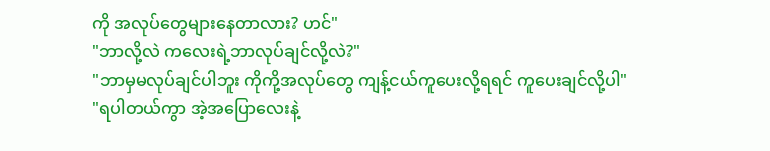ကို အလုပ်တွေများနေတာလား? ဟင်"
"ဘာလို့လဲ ကလေးရဲ့ဘာလုပ်ချင်လို့လဲ?"
"ဘာမှမလုပ်ချင်ပါဘူး ကိုကို့အလုပ်တွေ ကျန့်ငယ်ကူပေးလို့ရရင် ကူပေးချင်လို့ပါ"
"ရပါတယ်ကွာ အဲ့အပြောလေးနဲ့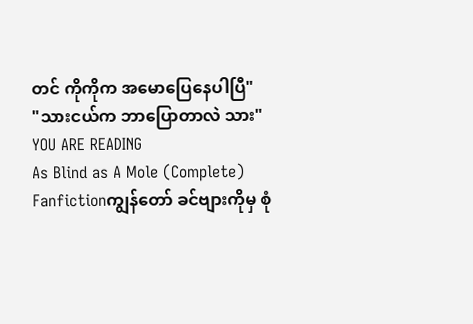တင် ကိုကိုက အမောပြေနေပါပြီ"
"သားငယ်က ဘာပြောတာလဲ သား"
YOU ARE READING
As Blind as A Mole (Complete)
Fanfictionကျွန်တော် ခင်ဗျားကိုမှ စုံ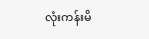လုံးကန်းမိ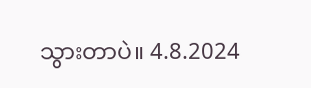သွားတာပဲ။ 4.8.2024